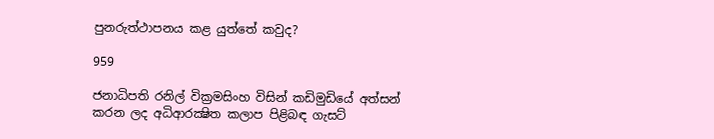පුනරුත්ථාපනය කළ යුත්තේ කවුද?

959

ජනාධිපති රනිල් වික්‍රමසිංහ විසින් කඩිමුඩියේ අත්සන් කරන ලද අධිආරක්‍ෂිත කලාප පිළිබඳ ගැසට්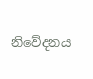නිවේදනය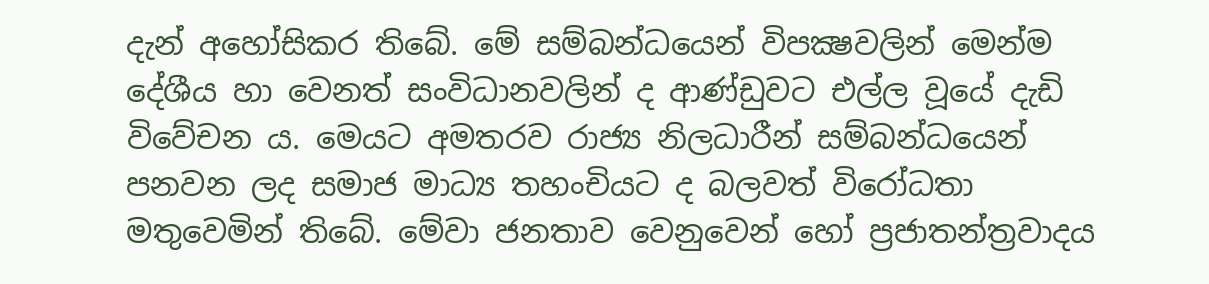දැන් අහෝසිකර තිබේ. මේ සම්බන්ධයෙන් විපක්‍ෂවලින් මෙන්ම දේශීය හා වෙනත් සංවිධානවලින් ද ආණ්ඩුවට එල්ල වූයේ දැඩි විවේචන ය. මෙයට අමතරව රාජ්‍ය නිලධාරීන් සම්බන්ධයෙන් පනවන ලද සමාජ මාධ්‍ය තහංචියට ද බලවත් විරෝධතා මතුවෙමින් තිබේ. මේවා ජනතාව වෙනුවෙන් හෝ ප්‍රජාතන්ත්‍රවාදය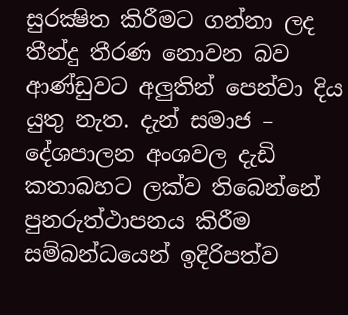සුරක්‍ෂිත කිරීමට ගන්නා ලද තීන්දු තීරණ නොවන බව ආණ්ඩුවට අලුතින් පෙන්වා දිය යුතු නැත. දැන් සමාජ – දේශපාලන අංශවල දැඩි කතාබහට ලක්ව තිබෙන්නේ පුනරුත්ථාපනය කිරීම සම්බන්ධයෙන් ඉදිරිපත්ව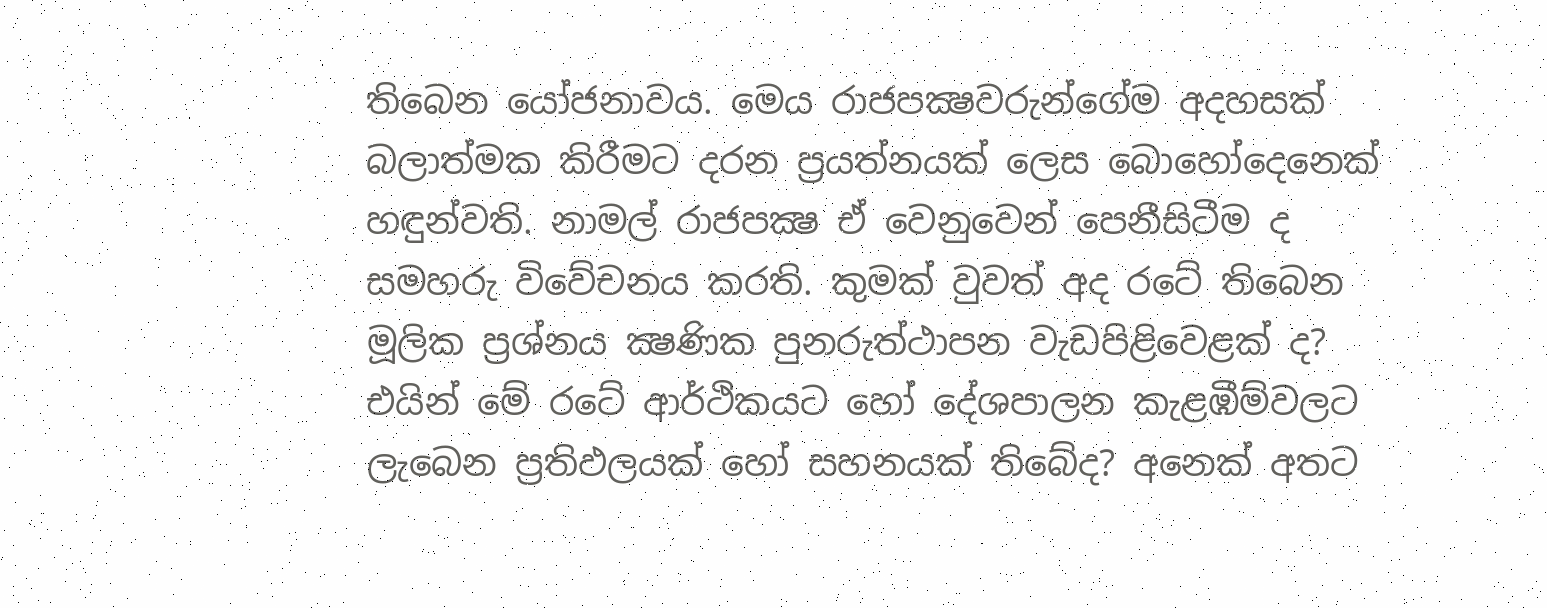තිබෙන යෝජනාවය. මෙය රාජපක්‍ෂවරුන්ගේම අදහසක් බලාත්මක කිරීමට දරන ප්‍රයත්නයක් ලෙස බොහෝදෙනෙක් හඳුන්වති. නාමල් රාජපක්‍ෂ ඒ වෙනුවෙන් පෙනීසිටීම ද සමහරු විවේචනය කරති. කුමක් වුවත් අද රටේ තිබෙන මූලික ප්‍රශ්නය ක්‍ෂණික පුනරුත්ථාපන වැඩපිළිවෙළක් ද? එයින් මේ රටේ ආර්ථිකයට හෝ දේශපාලන කැළඹීම්වලට ලැබෙන ප්‍රතිඵලයක් හෝ සහනයක් තිබේද? අනෙක් අතට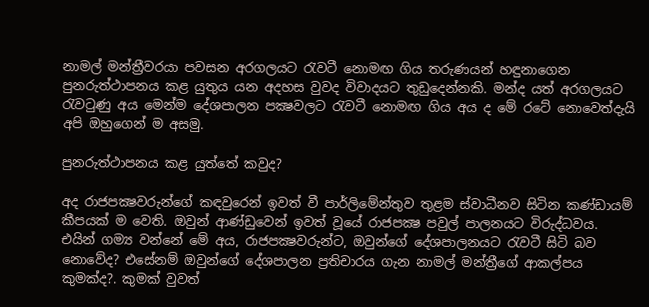නාමල් මන්ත්‍රීවරයා පවසන අරගලයට රැවටී නොමඟ ගිය තරුණයන් හඳුනාගෙන පුනරුත්ථාපනය කළ යුතුය යන අදහස වුවද විවාදයට තුඩුදෙන්නකි. මන්ද යත් අරගලයට රැවටුණු අය මෙන්ම දේශපාලන පක්‍ෂවලට රැවටී නොමඟ ගිය අය ද මේ රටේ නොවෙත්දැයි අපි ඔහුගෙන් ම අසමු.

පුනරුත්ථාපනය කළ යුත්තේ කවුද?

අද රාජපක්‍ෂවරුන්ගේ කඳවුරෙන් ඉවත් වී පාර්ලිමේන්තුව තුළම ස්වාධීනව සිටින කණ්ඩායම් කීපයක් ම වෙති. ඔවුන් ආණ්ඩුවෙන් ඉවත් වූයේ රාජපක්‍ෂ පවුල් පාලනයට විරුද්ධවය. එයින් ගම්‍ය වන්නේ මේ අය, රාජපක්‍ෂවරුන්ට, ඔවුන්ගේ දේශපාලනයට රැවටී සිටි බව නොවේද? එසේනම් ඔවුන්ගේ දේශපාලන ප්‍රතිචාරය ගැන නාමල් මන්ත්‍රීගේ ආකල්පය කුමක්ද?. කුමක් වුවත්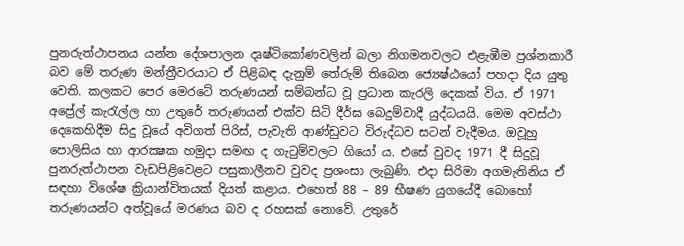පුනරුත්ථාපනය යන්න දේශපාලන දෘෂ්ටිකෝණවලින් බලා නිගමනවලට එළැඹීම ප්‍රශ්නකාරී බව මේ තරුණ මන්ත්‍රීවරයාට ඒ පිළිබඳ දැනුම් තේරුම් තිබෙන ජ්‍යෙෂ්ඨයෝ පහදා දිය යුතු වෙති. කලකට පෙර මෙරටේ තරුණයන් සම්බන්ධ වූ ප්‍රධාන කැරලි දෙකක් විය. ඒ 1971 අප්‍රේල් කැරැල්ල හා උතුරේ තරුණයන් එක්ව සිටි දීර්ඝ බෙදුම්වාදී යුද්ධයයි. මෙම අවස්ථා දෙකෙහිදීම සිදු වූයේ අවිගත් පිරිස්, පැවැති ආණ්ඩුවට විරුද්ධව සටන් වැදීමය. ඔවූහු පොලිසිය හා ආරක්‍ෂක හමුදා සමඟ ද ගැටුම්වලට ගියෝ ය. එසේ වුවද 1971 දී සිදුවූ පුනරුත්ථාපන වැඩපිළිවෙළට පසුකාලීනව වුවද ප්‍රශංසා ලැබුණි. එදා සිරිමා අගමැතිනිය ඒ සඳහා විශේෂ ක්‍රියාන්විතයක් දියත් කළාය. එහෙත් 88 – 89 භීෂණ යුගයේදී බොහෝ තරුණයන්ට අත්වූයේ මරණය බව ද රහසක් නොවේ. උතුරේ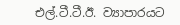එල්.ටී.ටී.ඊ. ව්‍යාපාරයට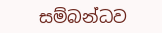සම්බන්ධව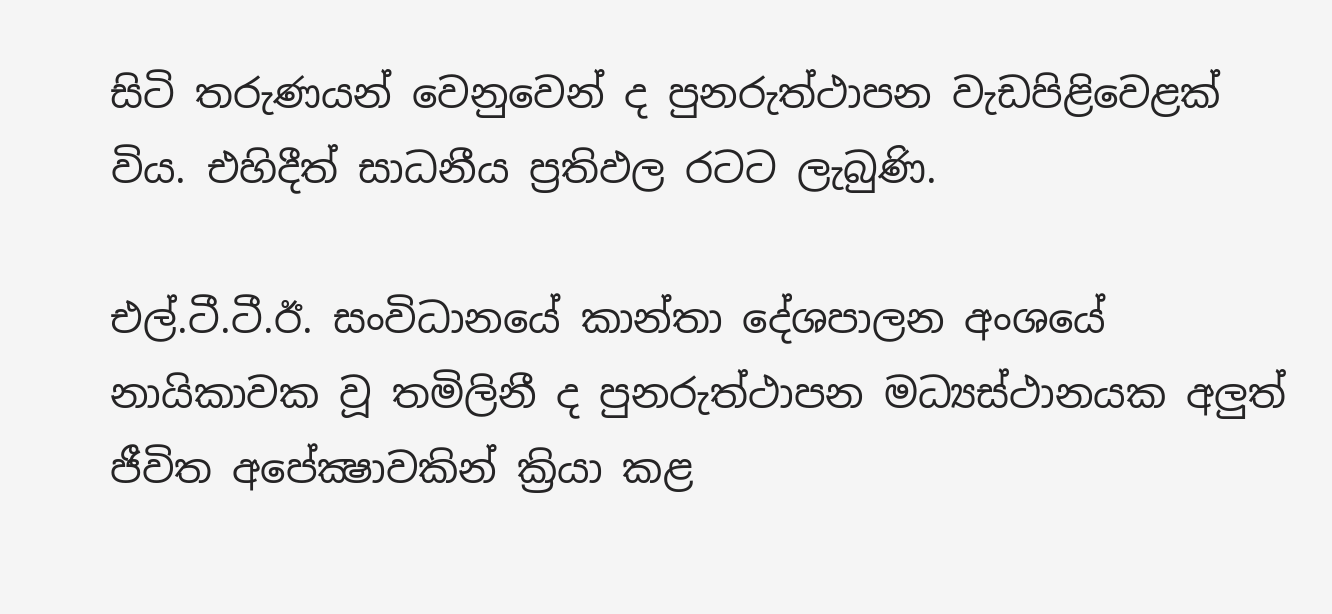සිටි තරුණයන් වෙනුවෙන් ද පුනරුත්ථාපන වැඩපිළිවෙළක් විය. එහිදීත් සාධනීය ප්‍රතිඵල රටට ලැබුණි.

එල්.ටී.ටී.ඊ. සංවිධානයේ කාන්තා දේශපාලන අංශයේ නායිකාවක වූ තමිලිනී ද පුනරුත්ථාපන මධ්‍යස්ථානයක අලුත් ජීවිත අපේක්‍ෂාවකින් ක්‍රියා කළ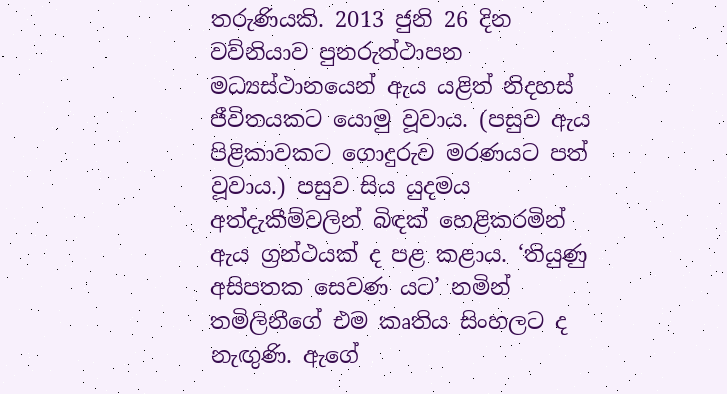තරුණියකි. 2013 ජුනි 26 දින වව්නියාව පුනරුත්ථාපන මධ්‍යස්ථානයෙන් ඇය යළිත් නිදහස් ජීවිතයකට යොමු වූවාය. (පසුව ඇය පිළිකාවකට ගොදුරුව මරණයට පත් වූවාය.) පසුව සිය යුදමය අත්දැකීම්වලින් බිඳක් හෙළිකරමින් ඇය ග්‍රන්ථයක් ද පළ කළාය. ‘තියුණු අසිපතක සෙවණ යට’ නමින් තමිලිනීගේ එම කෘතිය සිංහලට ද නැඟුණි. ඇගේ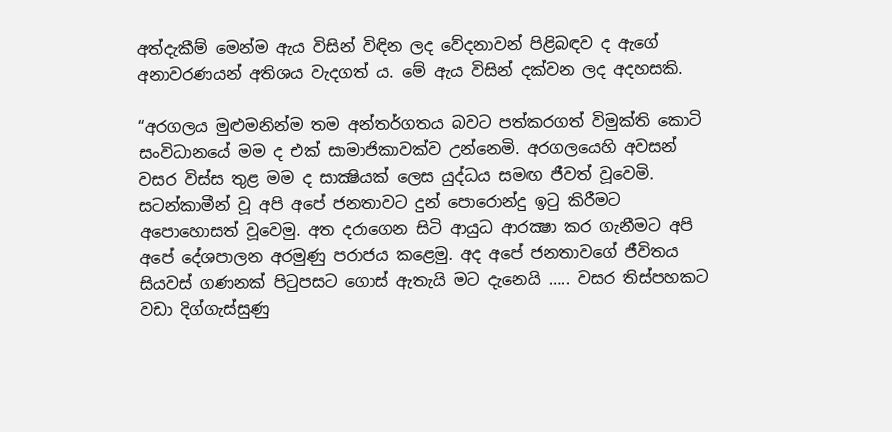අත්දැකීම් මෙන්ම ඇය විසින් විඳින ලද වේදනාවන් පිළිබඳව ද ඇගේ අනාවරණයන් අතිශය වැදගත් ය. මේ ඇය විසින් දක්වන ලද අදහසකි.

“අරගලය මුළුමනින්ම තම අන්තර්ගතය බවට පත්කරගත් විමුක්ති කොටි සංවිධානයේ මම ද එක් සාමාජිකාවක්ව උන්නෙමි. අරගලයෙහි අවසන් වසර විස්ස තුළ මම ද සාක්‍ෂියක් ලෙස යුද්ධය සමඟ ජීවත් වූවෙමි. සටන්කාමීන් වූ අපි අපේ ජනතාවට දුන් පොරොන්දු ඉටු කිරීමට අපොහොසත් වූවෙමු. අත දරාගෙන සිටි ආයුධ ආරක්‍ෂා කර ගැනීමට අපි අපේ දේශපාලන අරමුණු පරාජය කළෙමු. අද අපේ ජනතාවගේ ජීවිතය සියවස් ගණනක් පිටුපසට ගොස් ඇතැයි මට දැනෙයි ….. වසර තිස්පහකට වඩා දිග්ගැස්සුණු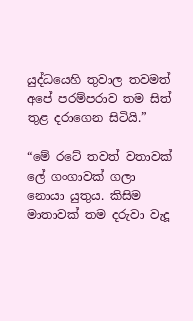යුද්ධයෙහි තුවාල තවමත් අපේ පරම්පරාව තම සිත් තුළ දරාගෙන සිටියි.”

“මේ රටේ තවත් වතාවක් ලේ ගංගාවක් ගලා නොයා යුතුය. කිසිම මාතාවක් තම දරුවා වැදූ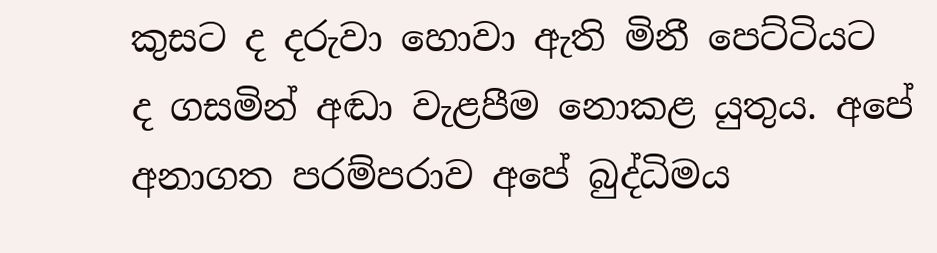කුසට ද දරුවා හොවා ඇති මිනී පෙට්ටියට ද ගසමින් අඬා වැළපීම නොකළ යුතුය. අපේ අනාගත පරම්පරාව අපේ බුද්ධිමය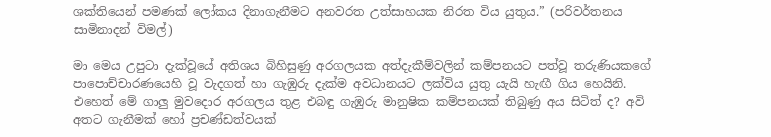ශක්තියෙන් පමණක් ලෝකය දිනාගැනීමට අනවරත උත්සාහයක නිරත විය යුතුය.” (පරිවර්තනය සාමිනාදන් විමල්)

මා මෙය උපුටා දැක්වූයේ අතිශය බිහිසුණු අරගලයක අත්දැකීම්වලින් කම්පනයට පත්වූ තරුණියකගේ පාපොච්චාරණයෙහි වූ වැදගත් හා ගැඹුරු දැක්ම අවධානයට ලක්විය යුතු යැයි හැඟී ගිය හෙයිනි. එහෙත් මේ ගාලු මුවදොර අරගලය තුළ එබඳු ගැඹුරු මානුෂික කම්පනයක් තිබුණු අය සිටිත් ද? අවි අතට ගැනීමක් හෝ ප්‍රචණ්ඩත්වයක්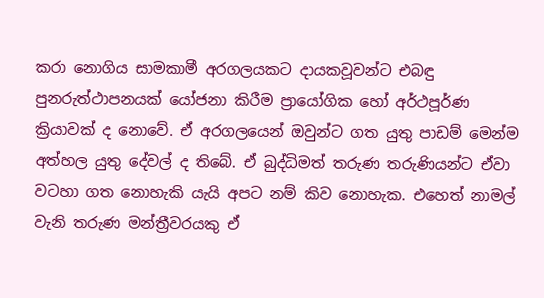කරා නොගිය සාමකාමී අරගලයකට දායකවූවන්ට එබඳු පුනරුත්ථාපනයක් යෝජනා කිරීම ප්‍රායෝගික හෝ අර්ථපූර්ණ ක්‍රියාවක් ද නොවේ. ඒ අරගලයෙන් ඔවුන්ට ගත යුතු පාඩම් මෙන්ම අත්හල යුතු දේවල් ද තිබේ. ඒ බුද්ධිමත් තරුණ තරුණියන්ට ඒවා වටහා ගත නොහැකි යැයි අපට නම් කිව නොහැක. එහෙත් නාමල් වැනි තරුණ මන්ත්‍රීවරයකු ඒ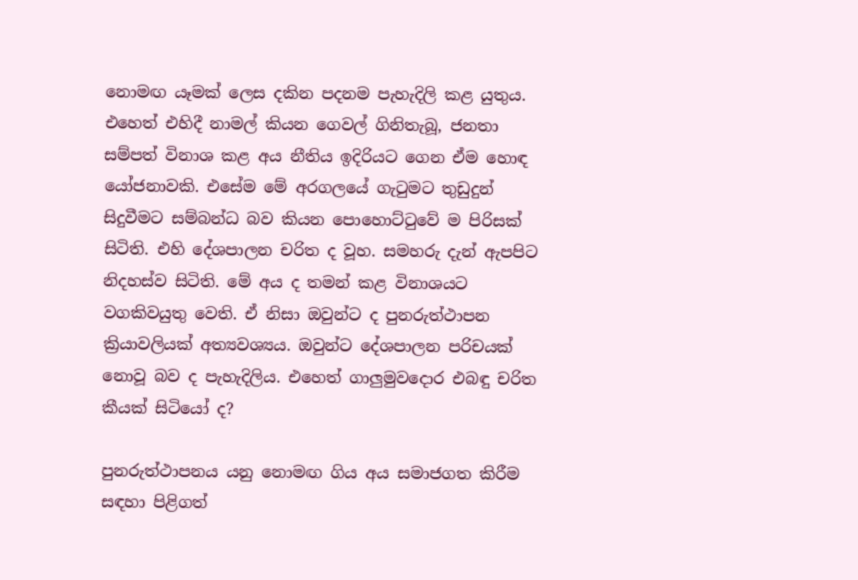නොමඟ යෑමක් ලෙස දකින පදනම පැහැදිලි කළ යුතුය. එහෙත් එහිදී නාමල් කියන ගෙවල් ගිනිතැබූ, ජනතා සම්පත් විනාශ කළ අය නීතිය ඉදිරියට ගෙන ඒම හොඳ යෝජනාවකි. එසේම මේ අරගලයේ ගැටුමට තුඩුදුන් සිදුවීමට සම්බන්ධ බව කියන පොහොට්ටුවේ ම පිරිසක් සිටිති. එහි දේශපාලන චරිත ද වූහ. සමහරු දැන් ඇපපිට නිදහස්ව සිටිති. මේ අය ද තමන් කළ විනාශයට වගකිවයුතු වෙති. ඒ නිසා ඔවුන්ට ද පුනරුත්ථාපන ක්‍රියාවලියක් අත්‍යවශ්‍යය. ඔවුන්ට දේශපාලන පරිචයක් නොවූ බව ද පැහැදිලිය. එහෙත් ගාලුමුවදොර එබඳු චරිත කීයක් සිටියෝ ද?

පුනරුත්ථාපනය යනු නොමඟ ගිය අය සමාජගත කිරීම සඳහා පිළිගත්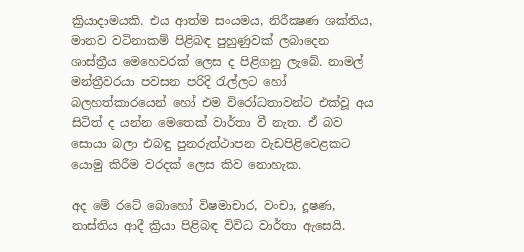ක්‍රියාදාමයකි. එය ආත්ම සංයමය, නිරීක්‍ෂණ ශක්තිය, මානව වටිනාකම් පිළිබඳ පුහුණුවක් ලබාදෙන ශාස්ත්‍රීය මෙහෙවරක් ලෙස ද පිළිගනු ලැබේ. නාමල් මන්ත්‍රීවරයා පවසන පරිදි රැල්ලට හෝ බලහත්කාරයෙන් හෝ එම විරෝධතාවන්ට එක්වූ අය සිටිත් ද යන්න මෙතෙක් වාර්තා වී නැත. ඒ බව සොයා බලා එබඳු පුනරුත්ථාපන වැඩපිළිවෙළකට යොමු කිරීම වරදක් ලෙස කිව නොහැක.

අද මේ රටේ බොහෝ විෂමාචාර, වංචා, දූෂණ, නාස්තිය ආදී ක්‍රියා පිළිබඳ විවිධ වාර්තා ඇසෙයි.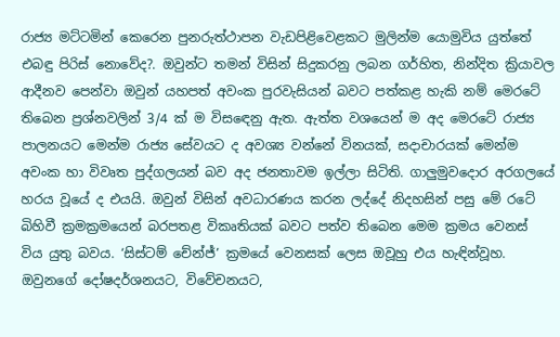රාජ්‍ය මට්ටමින් කෙරෙන පුනරුත්ථාපන වැඩපිළිවෙළකට මුලින්ම යොමුවිය යුත්තේ එබඳු පිරිස් නොවේද?. ඔවුන්ට තමන් විසින් සිදුකරනු ලබන ගර්හිත, නින්දිත ක්‍රියාවල ආදීනව පෙන්වා ඔවුන් යහපත් අවංක පුරවැසියන් බවට පත්කළ හැකි නම් මෙරටේ තිබෙන ප්‍රශ්නවලින් 3/4 ක් ම විසඳෙනු ඇත. ඇත්ත වශයෙන් ම අද මෙරටේ රාජ්‍ය පාලනයට මෙන්ම රාජ්‍ය සේවයට ද අවශ්‍ය වන්නේ විනයක්, සදාචාරයක් මෙන්ම අවංක හා විවෘත පුද්ගලයන් බව අද ජනතාවම ඉල්ලා සිටිති. ගාලුමුවදොර අරගලයේ හරය වූයේ ද එයයි. ඔවුන් විසින් අවධාරණය කරන ලද්දේ නිදහසින් පසු මේ රටේ බිහිවී ක්‍රමක්‍රමයෙන් බරපතළ විකෘතියක් බවට පත්ව තිබෙන මෙම ක්‍රමය වෙනස් විය යුතු බවය. ‘සිස්ටම් චේන්ජ්’ ක්‍රමයේ වෙනසක් ලෙස ඔවූහු එය හැඳින්වූහ. ඔවුනගේ දෝෂදර්ශනයට, විවේචනයට,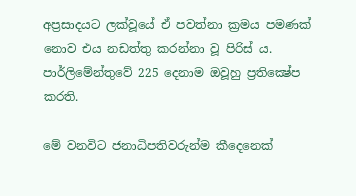අප්‍රසාදයට ලක්වූයේ ඒ පවත්නා ක්‍රමය පමණක් නොව එය නඩත්තු කරන්නා වූ පිරිස් ය. පාර්ලිමේන්තුවේ 225 දෙනාම ඔවූහු ප්‍රතික්‍ෂේප කරති.

මේ වනවිට ජනාධිපතිවරුන්ම කීදෙනෙක්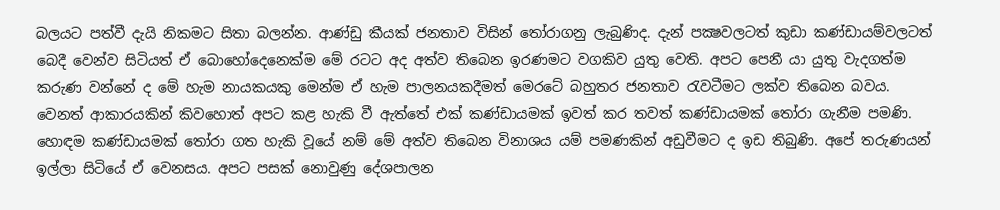බලයට පත්වී දැයි නිකමට සිතා බලන්න. ආණ්ඩු කීයක් ජනතාව විසින් තෝරාගනු ලැබුණිද. දැන් පක්‍ෂවලටත් කුඩා කණ්ඩායම්වලටත් බෙදී වෙන්ව සිටියත් ඒ බොහෝදෙනෙක්ම මේ රටට අද අත්ව තිබෙන ඉරණමට වගකිව යුතු වෙති. අපට පෙනී යා යුතු වැදගත්ම කරුණ වන්නේ ද මේ හැම නායකයකු මෙන්ම ඒ හැම පාලනයකදීමත් මෙරටේ බහුතර ජනතාව රැවටීමට ලක්ව තිබෙන බවය. වෙනත් ආකාරයකින් කිවහොත් අපට කළ හැකි වී ඇත්තේ එක් කණ්ඩායමක් ඉවත් කර තවත් කණ්ඩායමක් තෝරා ගැනීම පමණි. හොඳම කණ්ඩායමක් තෝරා ගත හැකි වූයේ නම් මේ අත්ව තිබෙන විනාශය යම් පමණකින් අඩුවීමට ද ඉඩ තිබුණි. අපේ තරුණයන් ඉල්ලා සිටියේ ඒ වෙනසය. අපට පසක් නොවුණු දේශපාලන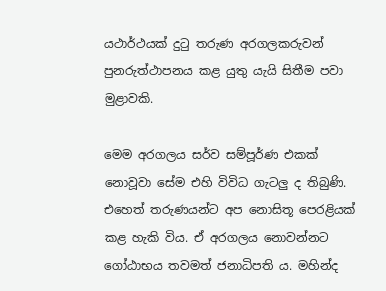යථාර්ථයක් දුටු තරුණ අරගලකරුවන් පුනරුත්ථාපනය කළ යුතු යැයි සිතීම පවා මුළාවකි.

මෙම අරගලය සර්ව සම්පූර්ණ එකක් නොවූවා සේම එහි විවිධ ගැටලු ද තිබුණි. එහෙත් තරුණයන්ට අප නොසිතූ පෙරළියක් කළ හැකි විය. ඒ අරගලය නොවන්නට ගෝඨාභය තවමත් ජනාධිපති ය. මහින්ද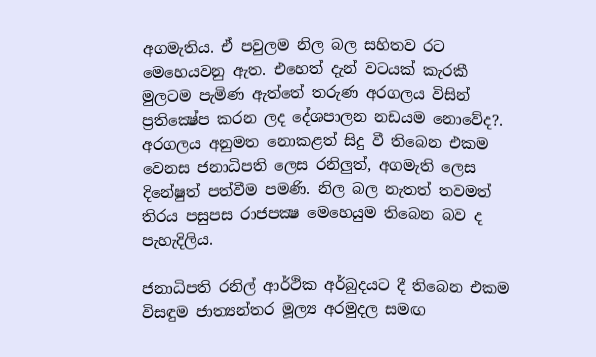අගමැතිය. ඒ පවුලම නිල බල සහිතව රට මෙහෙයවනු ඇත. එහෙත් දැන් වටයක් කැරකී මුලටම පැමිණ ඇත්තේ තරුණ අරගලය විසින් ප්‍රතික්‍ෂේප කරන ලද දේශපාලන නඩයම නොවේද?. අරගලය අනුමත නොකළත් සිදු වී තිබෙන එකම වෙනස ජනාධිපති ලෙස රනිලුත්, අගමැති ලෙස දිනේෂුත් පත්වීම පමණි. නිල බල නැතත් තවමත් තිරය පසුපස රාජපක්‍ෂ මෙහෙයුම තිබෙන බව ද පැහැදිලිය.

ජනාධිපති රනිල් ආර්ථික අර්බුදයට දී තිබෙන එකම විසඳුම ජාත්‍යන්තර මූල්‍ය අරමුදල සමඟ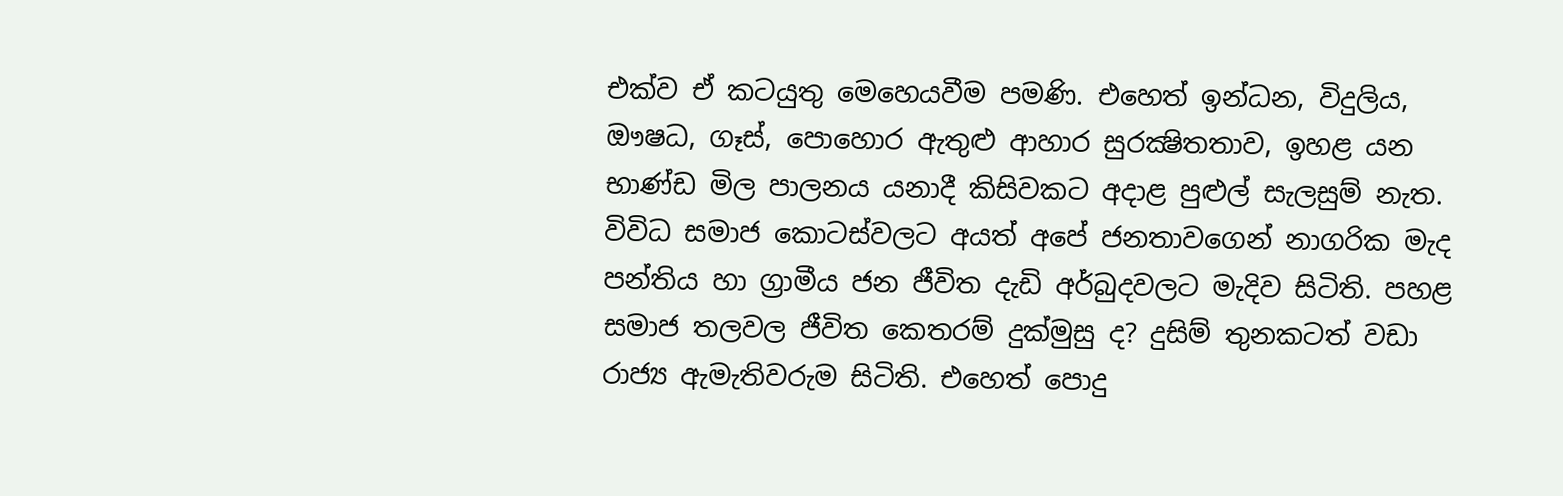එක්ව ඒ කටයුතු මෙහෙයවීම පමණි. එහෙත් ඉන්ධන, විදුලිය, ඖෂධ, ගෑස්, පොහොර ඇතුළු ආහාර සුරක්‍ෂිතතාව, ඉහළ යන භාණ්ඩ මිල පාලනය යනාදී කිසිවකට අදාළ පුළුල් සැලසුම් නැත. විවිධ සමාජ කොටස්වලට අයත් අපේ ජනතාවගෙන් නාගරික මැද පන්තිය හා ග්‍රාමීය ජන ජීවිත දැඩි අර්බුදවලට මැදිව සිටිති. පහළ සමාජ තලවල ජීවිත කෙතරම් දුක්මුසු ද? දුසිම් තුනකටත් වඩා රාජ්‍ය ඇමැතිවරුම සිටිති. එහෙත් පොදු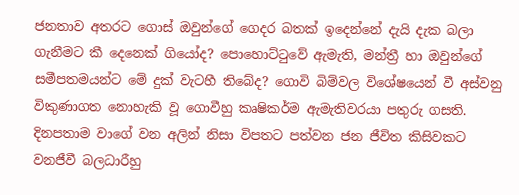ජනතාව අතරට ගොස් ඔවුන්ගේ ගෙදර බතක් ඉදෙන්නේ දැයි දැක බලා ගැනීමට කී දෙනෙක් ගියෝද? පොහොට්ටුවේ ඇමැති, මන්ත්‍රී හා ඔවුන්ගේ සමීපතමයන්ට මේ දුක් වැටහී තිබේද? ගොවි බිම්වල විශේෂයෙන් වී අස්වනු විකුණාගත නොහැකි වූ ගොවීහු කෘෂිකර්ම ඇමැතිවරයා පතුරු ගසති. දිනපතාම වාගේ වන අලින් නිසා විපතට පත්වන ජන ජීවිත කිසිවකට වනජීවී බලධාරීහු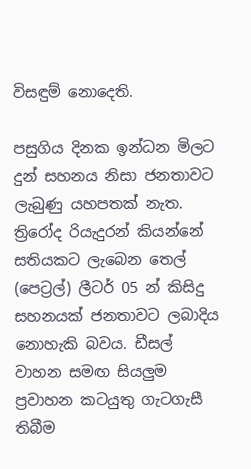විසඳුම් නොදෙති.

පසුගිය දිනක ඉන්ධන මිලට දුන් සහනය නිසා ජනතාවට ලැබුණු යහපතක් නැත. ත්‍රිරෝද රියැදුරන් කියන්නේ සතියකට ලැබෙන තෙල් (පෙට්‍රල්) ලීටර් 05 න් කිසිදු සහනයක් ජනතාවට ලබාදිය නොහැකි බවය. ඩීසල් වාහන සමඟ සියලුම ප්‍රවාහන කටයුතු ගැටගැසී තිබීම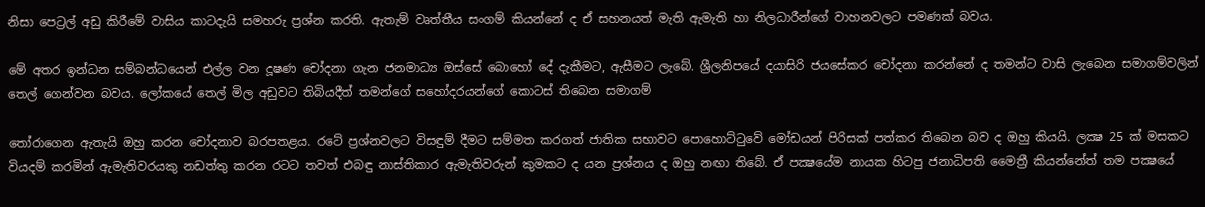නිසා පෙට්‍රල් අඩු කිරීමේ වාසිය කාටදැයි සමහරු ප්‍රශ්න කරති. ඇතැම් වෘත්තීය සංගම් කියන්නේ ද ඒ සහනයත් මැති ඇමැති හා නිලධාරීන්ගේ වාහනවලට පමණක් බවය.

මේ අතර ඉන්ධන සම්බන්ධයෙන් එල්ල වන දූෂණ චෝදනා ගැන ජනමාධ්‍ය ඔස්සේ බොහෝ දේ දැකීමට, ඇසීමට ලැබේ. ශ්‍රීලනිපයේ දයාසිරි ජයසේකර චෝදනා කරන්නේ ද තමන්ට වාසි ලැබෙන සමාගම්වලින් තෙල් ගෙන්වන බවය. ලෝකයේ තෙල් මිල අඩුවට තිබියදීත් තමන්ගේ සහෝදරයන්ගේ කොටස් තිබෙන සමාගම්

තෝරාගෙන ඇතැයි ඔහු කරන චෝදනාව බරපතළය. රටේ ප්‍රශ්නවලට විසඳුම් දීමට සම්මත කරගත් ජාතික සභාවට පොහොට්ටුවේ මෝඩයන් පිරිසක් පත්කර තිබෙන බව ද ඔහු කියයි. ලක්‍ෂ 25 ක් මසකට වියදම් කරමින් ඇමැතිවරයකු නඩත්තු කරන රටට තවත් එබඳු නාස්තිකාර ඇමැතිවරුන් කුමකට ද යන ප්‍රශ්නය ද ඔහු නඟා තිබේ. ඒ පක්‍ෂයේම නායක හිටපු ජනාධිපති මෛත්‍රී කියන්නේත් තම පක්‍ෂයේ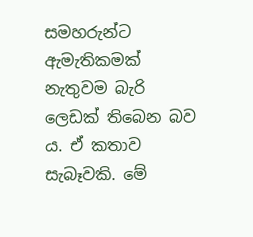සමහරුන්ට ඇමැතිකමක් නැතුවම බැරි ලෙඩක් තිබෙන බව ය. ඒ කතාව සැබෑවකි. මේ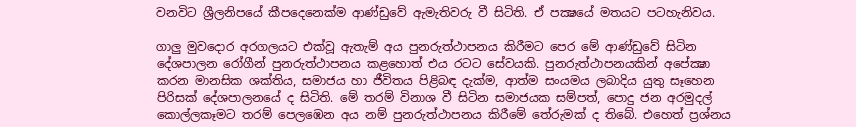වනවිට ශ්‍රීලනිපයේ කීපදෙනෙක්ම ආණ්ඩුවේ ඇමැතිවරු වී සිටිති. ඒ පක්‍ෂයේ මතයට පටහැනිවය.

ගාලු මුවදොර අරගලයට එක්වූ ඇතැම් අය පුනරුත්ථාපනය කිරීමට පෙර මේ ආණ්ඩුවේ සිටින දේශපාලන රෝගීන් පුනරුත්ථාපනය කළහොත් එය රටට සේවයකි. පුනරුත්ථාපනයකින් අපේක්‍ෂා කරන මානසික ශක්තිය, සමාජය හා ජීවිතය පිළිබඳ දැක්ම, ආත්ම සංයමය ලබාදිය යුතු සෑහෙන පිරිසක් දේශපාලනයේ ද සිටිති. මේ තරම් විනාශ වී සිටින සමාජයක සම්පත්, පොදු ජන අරමුදල් කොල්ලකෑමට තරම් පෙලඹෙන අය නම් පුනරුත්ථාපනය කිරීමේ තේරුමක් ද තිබේ. එහෙත් ප්‍රශ්නය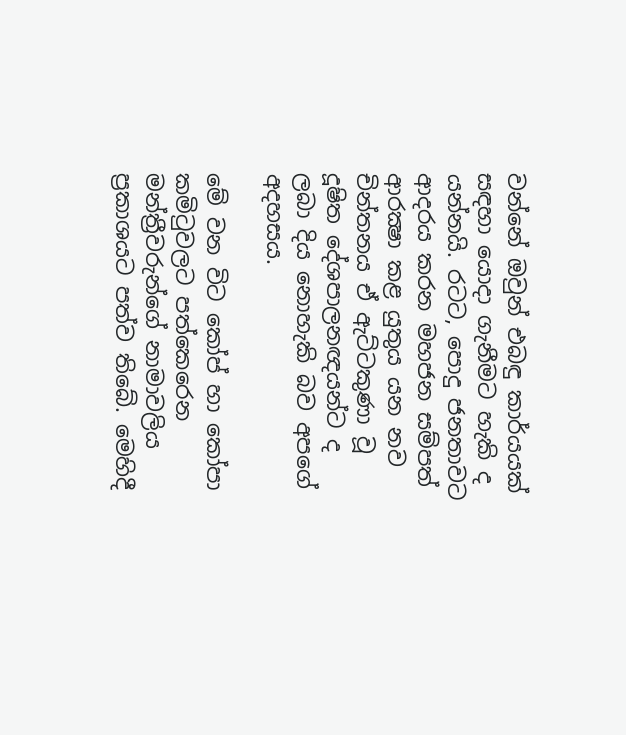වන්නේ ඔවුන් එබඳු කාර්යයක් සඳහා යොදා ගැනීමට හැකි ද යන්නයි. රටට, පොදු ජනතාවට ආදරය කරන මහජන සම්පත් ආරක්‍ෂා කළ යුතුය යන නව චින්තනය ඒ ඇට්ටකුණා වූ දූෂිත දේශපාලනඥයන්ට ද ලබා දිය නොහැකි බව අපගේ අදහසය.

මේ වන විට කෝප් හා කෝපා කමිටුවලට පත්කෙරෙන මන්ත්‍රීවරුන්ගේ නාමාවලිය ප්‍රකාශයට පත්ව තිබේ. මෙහිදී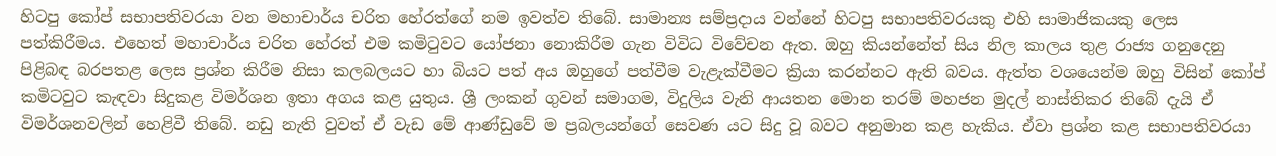හිටපු කෝප් සභාපතිවරයා වන මහාචාර්ය චරිත හේරත්ගේ නම ඉවත්ව තිබේ. සාමාන්‍ය සම්ප්‍රදාය වන්නේ හිටපු සභාපතිවරයකු එහි සාමාජිකයකු ලෙස පත්කිරීමය. එහෙත් මහාචාර්ය චරිත හේරත් එම කමිටුවට යෝජනා නොකිරීම ගැන විවිධ විවේචන ඇත. ඔහු කියන්නේත් සිය නිල කාලය තුළ රාජ්‍ය ගනුදෙනු පිළිබඳ බරපතළ ලෙස ප්‍රශ්න කිරීම නිසා කලබලයට හා බියට පත් අය ඔහුගේ පත්වීම වැළැක්වීමට ක්‍රියා කරන්නට ඇති බවය. ඇත්ත වශයෙන්ම ඔහු විසින් කෝප් කමිටවුට කැඳවා සිදුකළ විමර්ශන ඉතා අගය කළ යුතුය. ශ්‍රී ලංකන් ගුවන් සමාගම, විදුලිය වැනි ආයතන මොන තරම් මහජන මුදල් නාස්තිකර තිබේ දැයි ඒ විමර්ශනවලින් හෙළිවී තිබේ. නඩු නැති වුවත් ඒ වැඩ මේ ආණ්ඩුවේ ම ප්‍රබලයන්ගේ සෙවණ යට සිදු වූ බවට අනුමාන කළ හැකිය. ඒවා ප්‍රශ්න කළ සභාපතිවරයා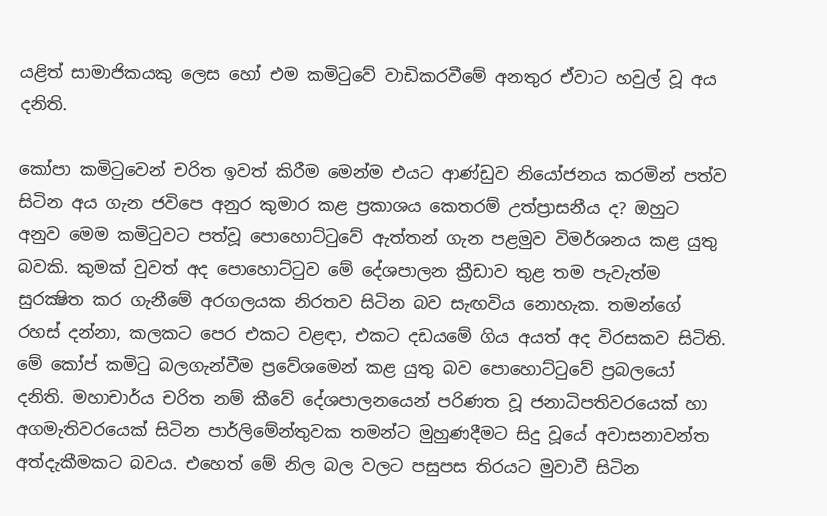යළිත් සාමාජිකයකු ලෙස හෝ එම කමිටුවේ වාඩිකරවීමේ අනතුර ඒවාට හවුල් වූ අය දනිති.

කෝපා කමිටුවෙන් චරිත ඉවත් කිරීම මෙන්ම එයට ආණ්ඩුව නියෝජනය කරමින් පත්ව සිටින අය ගැන ජවිපෙ අනුර කුමාර කළ ප්‍රකාශය කෙතරම් උත්ප්‍රාසනීය ද? ඔහුට අනුව මෙම කමිටුවට පත්වූ පොහොට්ටුවේ ඇත්තන් ගැන පළමුව විමර්ශනය කළ යුතු බවකි. කුමක් වුවත් අද පොහොට්ටුව මේ දේශපාලන ක්‍රීඩාව තුළ තම පැවැත්ම සුරක්‍ෂිත කර ගැනීමේ අරගලයක නිරතව සිටින බව සැඟවිය නොහැක. තමන්ගේ රහස් දන්නා, කලකට පෙර එකට වළඳා, එකට දඩයමේ ගිය අයත් අද විරසකව සිටිති. මේ කෝප් කමිටු බලගැන්වීම ප්‍රවේශමෙන් කළ යුතු බව පොහොට්ටුවේ ප්‍රබලයෝ දනිති. මහාචාර්ය චරිත නම් කීවේ දේශපාලනයෙන් පරිණත වූ ජනාධිපතිවරයෙක් හා අගමැතිවරයෙක් සිටින පාර්ලිමේන්තුවක තමන්ට මුහුණදීමට සිදු වූයේ අවාසනාවන්ත අත්දැකීමකට බවය. එහෙත් මේ නිල බල වලට පසුපස තිරයට මුවාවී සිටින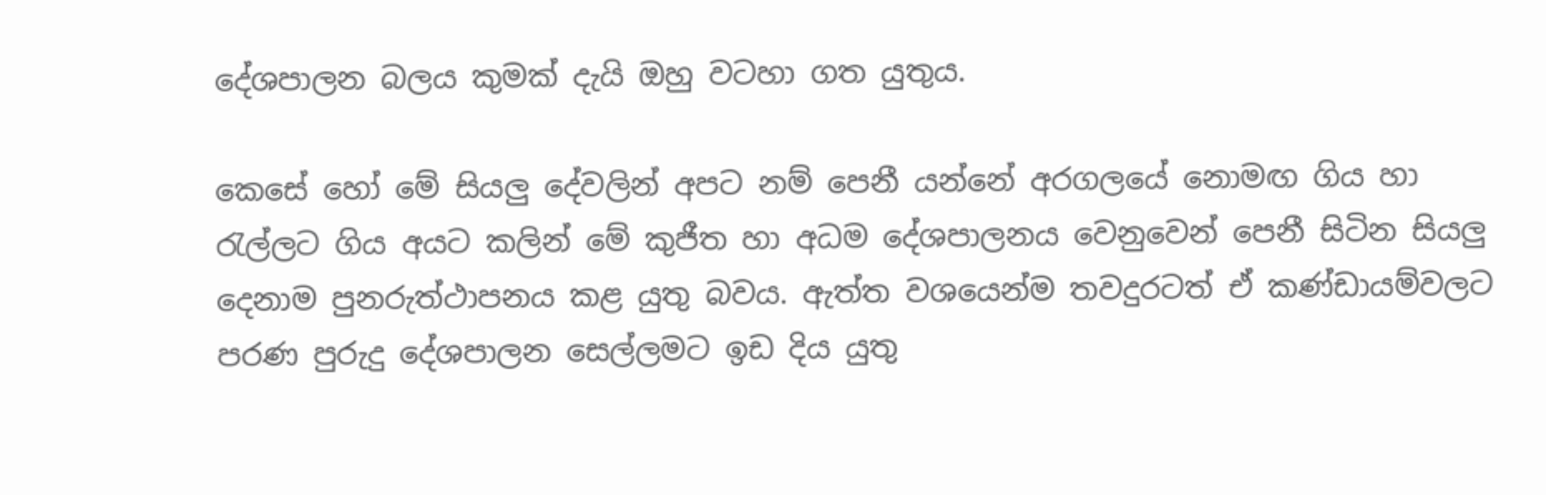දේශපාලන බලය කුමක් දැයි ඔහු වටහා ගත යුතුය.

කෙසේ හෝ මේ සියලු දේවලින් අපට නම් පෙනී යන්නේ අරගලයේ නොමඟ ගිය හා රැල්ලට ගිය අයට කලින් මේ කුජීත හා අධම දේශපාලනය වෙනුවෙන් පෙනී සිටින සියලු දෙනාම පුනරුත්ථාපනය කළ යුතු බවය. ඇත්ත වශයෙන්ම තවදුරටත් ඒ කණ්ඩායම්වලට පරණ පුරුදු දේශපාලන සෙල්ලමට ඉඩ දිය යුතු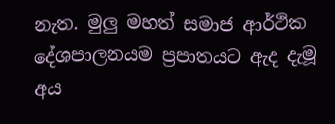නැත. මුලු මහත් සමාජ ආර්ථික දේශපාලනයම ප්‍රපාතයට ඇද දැමූ අය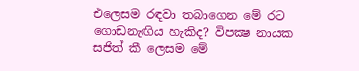එලෙසම රඳවා තබාගෙන මේ රට ගොඩනැඟිය හැකිද? විපක්‍ෂ නායක සජිත් කී ලෙසම මේ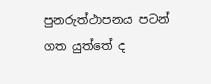පුනරුත්ථාපනය පටන් ගත යුත්තේ ද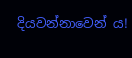දියවන්නාවෙන් ය!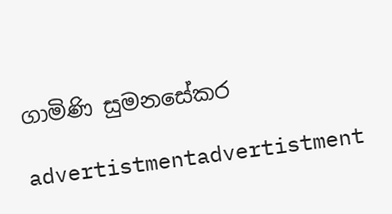ගාමිණි සුමනසේකර

advertistmentadvertistment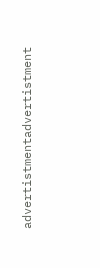advertistmentadvertistment